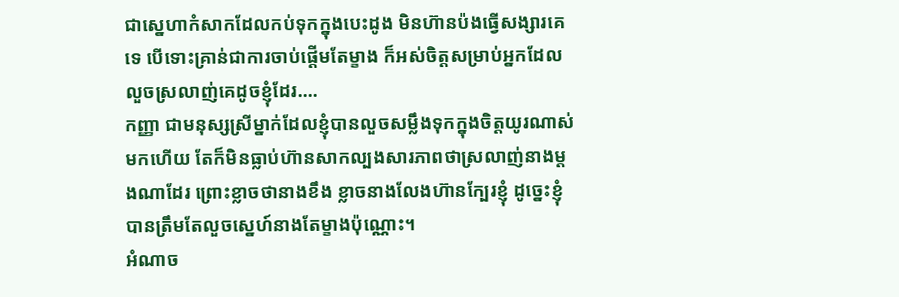ជាស្នេហាកំសាកដែលកប់ទុកក្នុងបេះដូង មិនហ៊ានប៉ងធ្វើសង្សារគេទេ បើទោះគ្រាន់ជាការចាប់ផ្តើមតែម្ខាង ក៏អស់ចិត្តសម្រាប់អ្នកដែលលួចស្រលាញ់គេដូចខ្ញុំដែរ….
កញ្ញា ជាមនុស្សស្រីម្នាក់ដែលខ្ញុំបានលួចសម្លឹងទុកក្នុងចិត្តយូរណាស់មកហើយ តែក៏មិនធ្លាប់ហ៊ានសាកល្បងសារភាពថាស្រលាញ់នាងម្តងណាដែរ ព្រោះខ្លាចថានាងខឹង ខ្លាចនាងលែងហ៊ានក្បែរខ្ញុំ ដូច្នេះខ្ញុំបានត្រឹមតែលួចស្នេហ៍នាងតែម្ខាងប៉ុណ្ណោះ។
អំណាច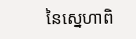នៃស្នេហាពិ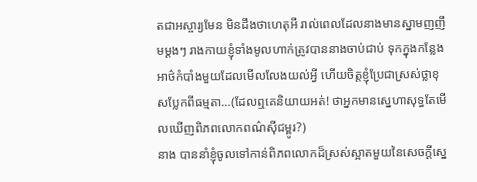តជាអស្ចារ្យមែន មិនដឹងថាហេតុអី រាល់ពេលដែលនាងមានស្នាមញញឹមម្តងៗ រាងកាយខ្ញុំទាំងមូលហាក់ត្រូវបាននាងចាប់ជាប់ ទុកក្នុងកន្លែងអាថ៌កំបាំងមួយដែលមើលលែងយល់អ្វី ហើយចិត្តខ្ញុំប្រែជាស្រស់ថ្លាខុសប្លែកពីធម្មតា…(ដែលឮគេនិយាយអត់! ថាអ្នកមានស្នេហាសុទ្ធតែមើលឃើញពិភពលោកពណ៌ស៊ីជម្ពូរ?)
នាង បាននាំខ្ញុំចូលទៅកាន់ពិភពលោកដ៏ស្រស់ស្អាតមួយនៃសេចក្តីស្នេ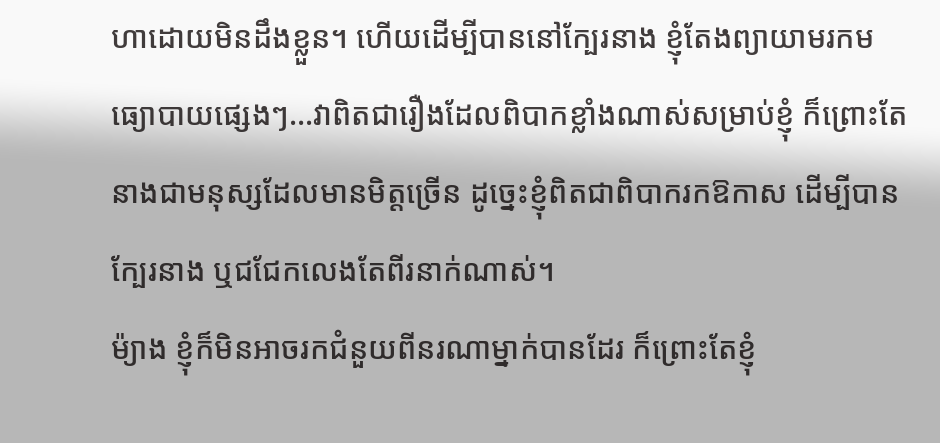ហាដោយមិនដឹងខ្លួន។ ហើយដើម្បីបាននៅក្បែរនាង ខ្ញុំតែងព្យាយាមរកមធ្យោបាយផ្សេងៗ…វាពិតជារឿងដែលពិបាកខ្លាំងណាស់សម្រាប់ខ្ញុំ ក៏ព្រោះតែនាងជាមនុស្សដែលមានមិត្តច្រើន ដូច្នេះខ្ញុំពិតជាពិបាករកឱកាស ដើម្បីបានក្បែរនាង ឬជជែកលេងតែពីរនាក់ណាស់។
ម៉្យាង ខ្ញុំក៏មិនអាចរកជំនួយពីនរណាម្នាក់បានដែរ ក៏ព្រោះតែខ្ញុំ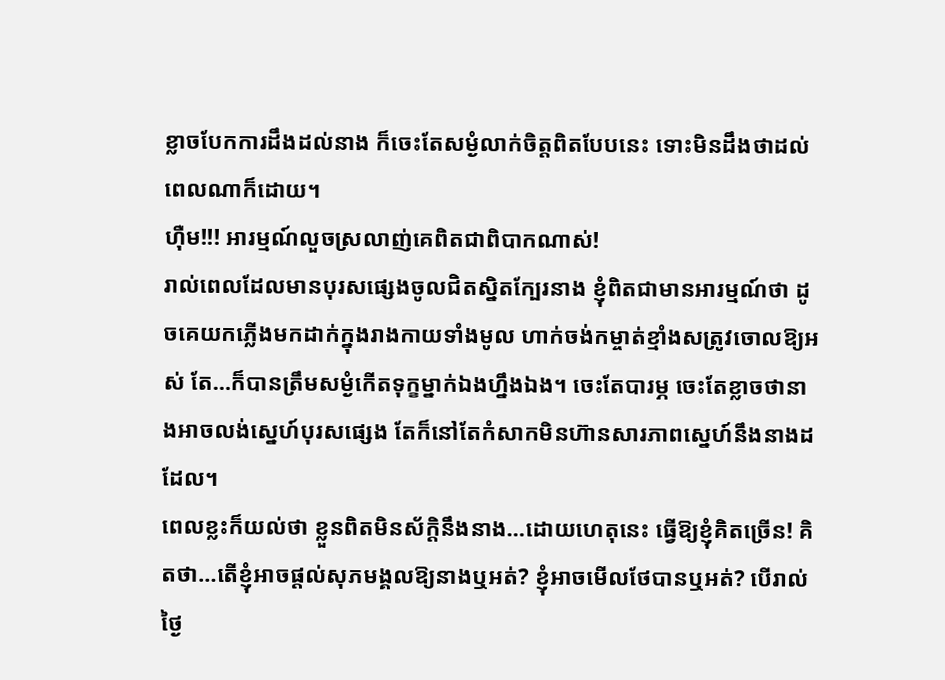ខ្លាចបែកការដឹងដល់នាង ក៏ចេះតែសម្ងំលាក់ចិត្តពិតបែបនេះ ទោះមិនដឹងថាដល់ពេលណាក៏ដោយ។
ហ៊ឺម!!! អារម្មណ៍លួចស្រលាញ់គេពិតជាពិបាកណាស់!
រាល់ពេលដែលមានបុរសផ្សេងចូលជិតស្និតក្បែរនាង ខ្ញុំពិតជាមានអារម្មណ៍ថា ដូចគេយកភ្លើងមកដាក់ក្នុងរាងកាយទាំងមូល ហាក់ចង់កម្ចាត់ខ្មាំងសត្រូវចោលឱ្យអស់ តែ…ក៏បានត្រឹមសម្ងំកើតទុក្ខម្នាក់ឯងហ្នឹងឯង។ ចេះតែបារម្ភ ចេះតែខ្លាចថានាងអាចលង់ស្នេហ៍បុរសផ្សេង តែក៏នៅតែកំសាកមិនហ៊ានសារភាពស្នេហ៍នឹងនាងដដែល។
ពេលខ្លះក៏យល់ថា ខ្លួនពិតមិនស័ក្តិនឹងនាង…ដោយហេតុនេះ ធ្វើឱ្យខ្ញុំគិតច្រើន! គិតថា…តើខ្ញុំអាចផ្តល់សុភមង្គលឱ្យនាងឬអត់? ខ្ញុំអាចមើលថែបានឬអត់? បើរាល់ថ្ងៃ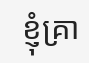ខ្ញុំគ្រា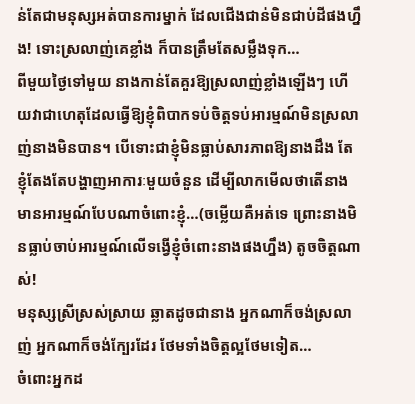ន់តែជាមនុស្សអត់បានការម្នាក់ ដែលជើងជាន់មិនជាប់ដីផងហ្នឹង! ទោះស្រលាញ់គេខ្លាំង ក៏បានត្រឹមតែសម្លឹងទុក…
ពីមួយថ្ងៃទៅមួយ នាងកាន់តែគួរឱ្យស្រលាញ់ខ្លាំងឡើងៗ ហើយវាជាហេតុដែលធ្វើឱ្យខ្ញុំពិបាកទប់ចិត្តទប់អារម្មណ៍មិនស្រលាញ់នាងមិនបាន។ បើទោះជាខ្ញុំមិនធ្លាប់សារភាពឱ្យនាងដឹង តែខ្ញុំតែងតែបង្ហាញអាការៈមួយចំនួន ដើម្បីលាកមើលថាតើនាងមានអារម្មណ៍បែបណាចំពោះខ្ញុំ…(ចម្លើយគឺអត់ទេ ព្រោះនាងមិនធ្លាប់ចាប់អារម្មណ៍លើទង្វើខ្ញុំចំពោះនាងផងហ្នឹង) តូចចិត្តណាស់!
មនុស្សស្រីស្រស់ស្រាយ ឆ្លាតដូចជានាង អ្នកណាក៏ចង់ស្រលាញ់ អ្នកណាក៏ចង់ក្បែរដែរ ថែមទាំងចិត្តល្អថែមទៀត…
ចំពោះអ្នកដ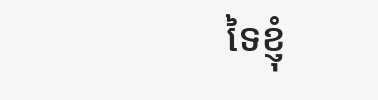ទៃខ្ញុំ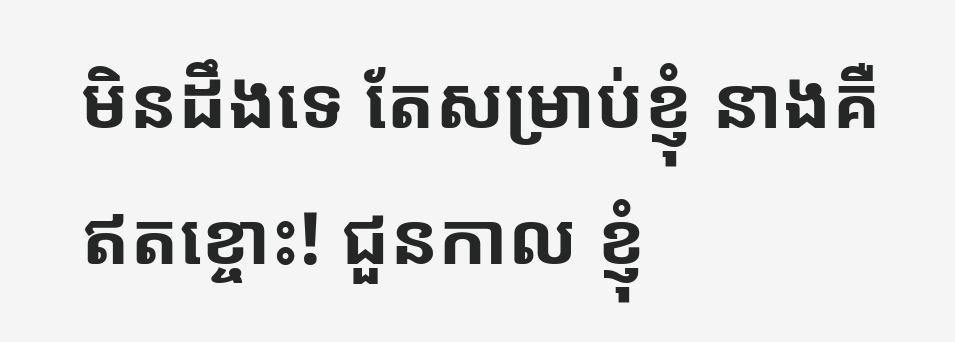មិនដឹងទេ តែសម្រាប់ខ្ញុំ នាងគឺឥតខ្ចោះ! ជួនកាល ខ្ញុំ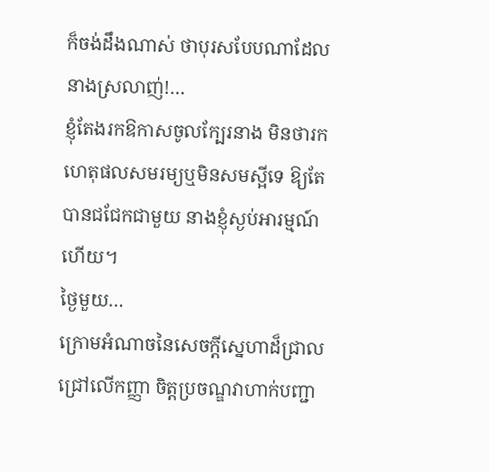ក៏ចង់ដឹងណាស់ ថាបុរសបែបណាដែលនាងស្រលាញ់!…
ខ្ញុំតែងរកឱកាសចូលក្បែរនាង មិនថារកហេតុផលសមរម្យឬមិនសមស្អីទេ ឱ្យតែបានជជែកជាមួយ នាងខ្ញុំស្ងប់អារម្មណ៍ហើយ។
ថ្ងៃមួយ…
ក្រោមអំណាចនៃសេចក្ដីស្នេហាដ៏ជ្រាលជ្រៅលើកញ្ញា ចិត្តប្រចណ្ឌវាហាក់បញ្ជា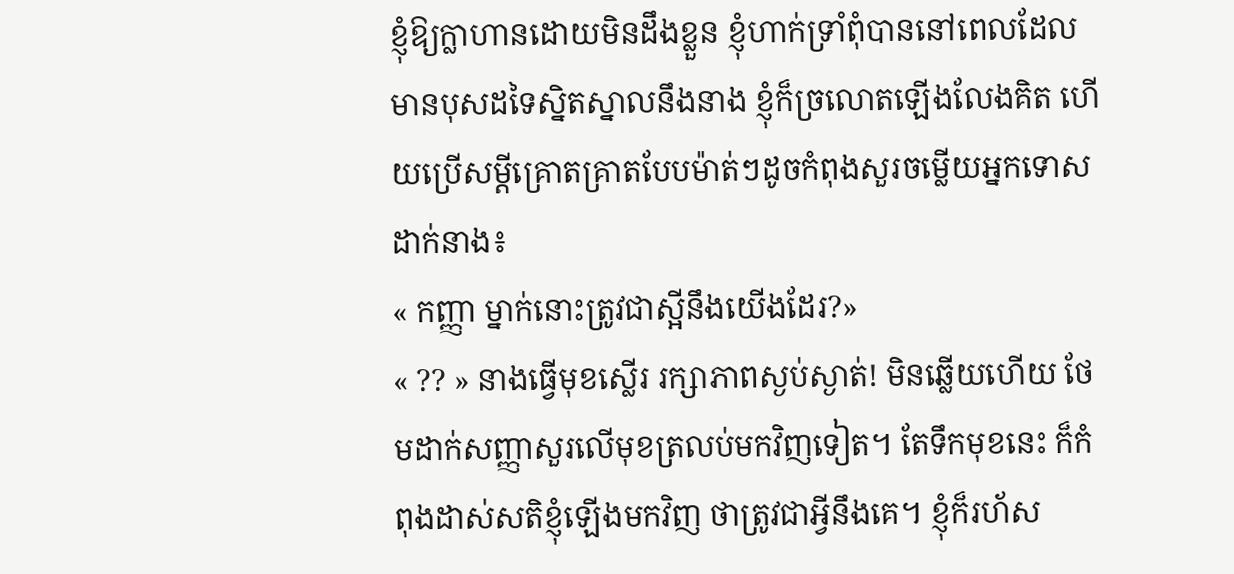ខ្ញុំឱ្យក្លាហានដោយមិនដឹងខ្លួន ខ្ញុំហាក់ទ្រាំពុំបាននៅពេលដែលមានបុសដទៃស្និតស្នាលនឹងនាង ខ្ញុំក៏ច្រលោតឡើងលែងគិត ហើយប្រើសម្តីគ្រោតគ្រាតបែបម៉ាត់ៗដូចកំពុងសួរចម្លើយអ្នកទោសដាក់នាង៖
« កញ្ញា ម្នាក់នោះត្រូវជាស្អីនឹងយើងដែរ?»
« ?? » នាងធ្វើមុខស្លើរ រក្សាភាពស្ងប់ស្ងាត់! មិនឆ្លើយហើយ ថែមដាក់សញ្ញាសួរលើមុខត្រលប់មកវិញទៀត។ តែទឹកមុខនេះ ក៏កំពុងដាស់សតិខ្ញុំឡើងមកវិញ ថាត្រូវជាអ្វីនឹងគេ។ ខ្ញុំក៏រហ័ស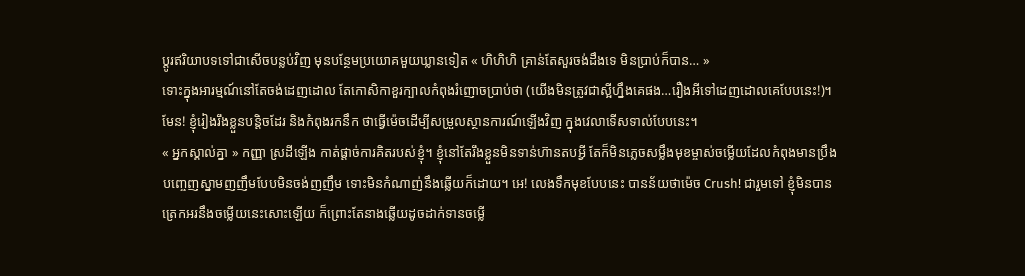ប្តូរឥរិយាបទទៅជាសើចបន្លប់វិញ មុនបន្ថែមប្រយោគមួយឃ្លានទៀត « ហិហិហិ គ្រាន់តែសួរចង់ដឹងទេ មិនប្រាប់ក៏បាន… »
ទោះក្នុងអារម្មណ៍នៅតែចង់ដេញដោល តែកោសិកាខួរក្បាលកំពុងរំញោចប្រាប់ថា (យើងមិនត្រូវជាស្អីហ្នឹងគេផង…រឿងអីទៅដេញដោលគេបែបនេះ!)។ មែន! ខ្ញុំរៀងរឹងខ្លួនបន្តិចដែរ និងកំពុងរកនឹក ថាធ្វើម៉េចដើម្បីសម្រួលស្ថានការណ៍ឡើងវិញ ក្នុងវេលាទើសទាល់បែបនេះ។
« អ្នកស្គាល់គ្នា » កញ្ញា ស្រដីឡើង កាត់ផ្តាច់ការគិតរបស់ខ្ញុំ។ ខ្ញុំនៅតែរឹងខ្លួនមិនទាន់ហ៊ានតបអ្វី តែក៏មិនភ្លេចសម្លឹងមុខម្ចាស់ចម្លើយដែលកំពុងមានប្រឹងបញ្ចេញស្នាមញញឹមបែបមិនចង់ញញឹម ទោះមិនកំណាញ់នឹងឆ្លើយក៏ដោយ។ អេ! លេងទឹកមុខបែបនេះ បានន័យថាម៉េច Crush! ជារួមទៅ ខ្ញុំមិនបានត្រេកអរនឹងចម្លើយនេះសោះឡើយ ក៏ព្រោះតែនាងឆ្លើយដូចដាក់ទានចម្លើ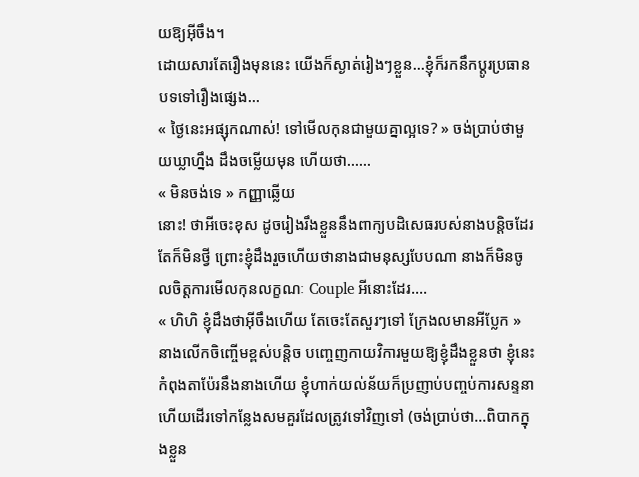យឱ្យអ៊ីចឹង។
ដោយសារតែរឿងមុននេះ យើងក៏ស្ងាត់រៀងៗខ្លួន…ខ្ញុំក៏រកនឹកប្ដូរប្រធានបទទៅរឿងផ្សេង…
« ថ្ងៃនេះអផ្សុកណាស់! ទៅមើលកុនជាមួយគ្នាល្អទេ? » ចង់ប្រាប់ថាមួយឃ្លាហ្នឹង ដឹងចម្លើយមុន ហើយថា……
« មិនចង់ទេ » កញ្ញាឆ្លើយ
នោះ! ថាអីចេះខុស ដូចរៀងរឹងខ្លួននឹងពាក្យបដិសេធរបស់នាងបន្តិចដែរ តែក៏មិនថ្វី ព្រោះខ្ញុំដឹងរួចហើយថានាងជាមនុស្សបែបណា នាងក៏មិនចូលចិត្តការមើលកុនលក្ខណៈ Couple អីនោះដែរ….
« ហិហិ ខ្ញុំដឹងថាអ៊ីចឹងហើយ តែចេះតែសួរៗទៅ ក្រែងលមានអីប្លែក »
នាងលើកចិញ្ចើមខ្ពស់បន្តិច បញ្ចេញកាយវិការមួយឱ្យខ្ញុំដឹងខ្លួនថា ខ្ញុំនេះកំពុងតាប៉ែរនឹងនាងហើយ ខ្ញុំហាក់យល់ន័យក៏ប្រញាប់បញ្ចប់ការសន្ទនា ហើយដើរទៅកន្លែងសមគួរដែលត្រូវទៅវិញទៅ (ចង់ប្រាប់ថា…ពិបាកក្នុងខ្លួន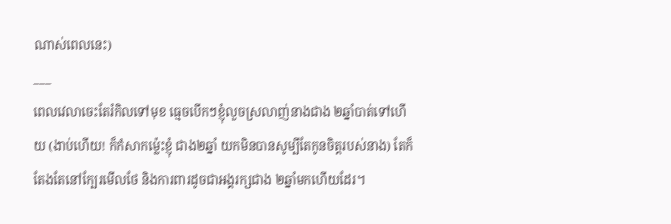ណាស់ពេលនេះ)
___
ពេលវេលាចេះតែរំកិលទៅមុខ ធ្មេចបើកៗខ្ញុំលួចស្រលាញ់នាងជាង ២ឆ្នាំបាត់ទៅហើយ (ងាប់ហើយ! ក៏កំសាកម្ល៉េះខ្ញុំ ជាង២ឆ្នាំ យកមិនបានសូម្បីតែកូនចិត្តរបស់នាង) តែក៏តែងតែនៅក្បែរមើលថែ និងការពារដូចជាអង្គរក្សជាង ២ឆ្នាំមកហើយដែរ។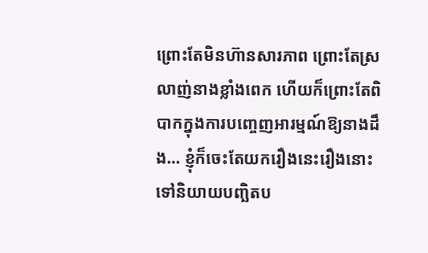ព្រោះតែមិនហ៊ានសារភាព ព្រោះតែស្រលាញ់នាងខ្លាំងពេក ហើយក៏ព្រោះតែពិបាកក្នុងការបញ្ចេញអារម្មណ៍ឱ្យនាងដឹង… ខ្ញុំក៏ចេះតែយករឿងនេះរឿងនោះ ទៅនិយាយបញ្ឆិតប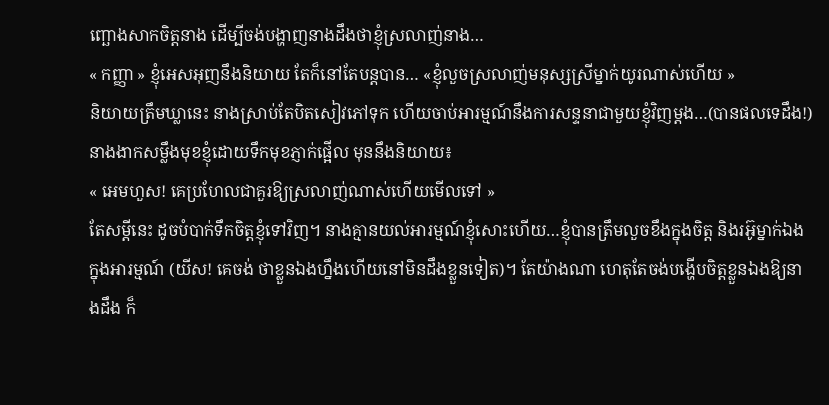ញ្ឆោងសាកចិត្តនាង ដើម្បីចង់បង្ហាញនាងដឹងថាខ្ញុំស្រលាញ់នាង…
« កញ្ញា » ខ្ញុំអេសអុញនឹងនិយាយ តែក៏នៅតែបន្តបាន… «ខ្ញុំលួចស្រលាញ់មនុស្សស្រីម្នាក់យូរណាស់ហើយ »
និយាយត្រឹមឃ្លានេះ នាងស្រាប់តែបិតសៀវភៅទុក ហើយចាប់អារម្មណ៍នឹងការសន្ទនាជាមួយខ្ញុំវិញម្ដង…(បានផលទេដឹង!)
នាងងាកសម្លឹងមុខខ្ញុំដោយទឹកមុខភ្ញាក់ផ្អើល មុននឹងនិយាយ៖
« អេមហួស! គេប្រហែលជាគួរឱ្យស្រលាញ់ណាស់ហើយមើលទៅ »
តែសម្តីនេះ ដូចបំបាក់ទឹកចិត្តខ្ញុំទៅវិញ។ នាងគ្មានយល់អារម្មណ៍ខ្ញុំសោះហើយ…ខ្ញុំបានត្រឹមលួចខឹងក្នុងចិត្ត និងរអ៊ូម្នាក់ឯងក្នុងអារម្មណ៍ (យីស! គេចង់ ថាខ្លួនឯងហ្នឹងហើយនៅមិនដឹងខ្លួនទៀត)។ តែយ៉ាងណា ហេតុតែចង់បង្ហើបចិត្តខ្លួនឯងឱ្យនាងដឹង ក៏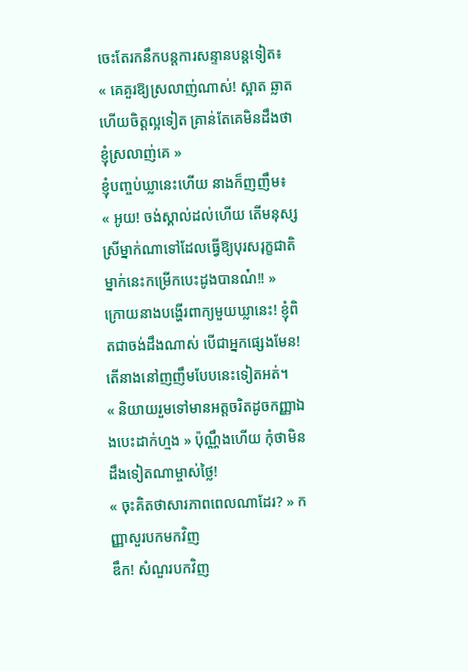ចេះតែរកនឹកបន្តការសន្ទានបន្តទៀត៖
« គេគួរឱ្យស្រលាញ់ណាស់! ស្អាត ឆ្លាត ហើយចិត្តល្អទៀត គ្រាន់តែគេមិនដឹងថាខ្ញុំស្រលាញ់គេ »
ខ្ញុំបញ្ចប់ឃ្លានេះហើយ នាងក៏ញញឹម៖
« អូយ! ចង់ស្គាល់ដល់ហើយ តើមនុស្សស្រីម្នាក់ណាទៅដែលធ្វើឱ្យបុរសរុក្ខជាតិម្នាក់នេះកម្រើកបេះដូងបានណ៎!! »
ក្រោយនាងបង្ហើរពាក្យមួយឃ្លានេះ! ខ្ញុំពិតជាចង់ដឹងណាស់ បើជាអ្នកផ្សេងមែន! តើនាងនៅញញឹមបែបនេះទៀតអត់។
« និយាយរួមទៅមានអត្តចរិតដូចកញ្ញាឯងបេះដាក់ហ្មង » ប៉ុណ្ណឹងហើយ កុំថាមិនដឹងទៀតណាម្ចាស់ថ្លៃ!
« ចុះគិតថាសារភាពពេលណាដែរ? » កញ្ញាសួរបកមកវិញ
ឌឹក! សំណួរបកវិញ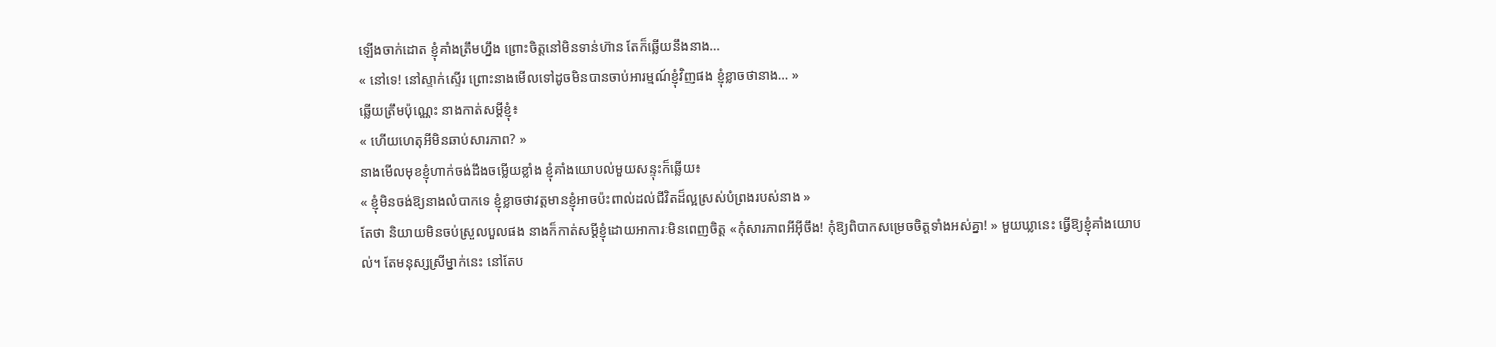ឡើងចាក់ដោត ខ្ញុំគាំងត្រឹមហ្នឹង ព្រោះចិត្តនៅមិនទាន់ហ៊ាន តែក៏ឆ្លើយនឹងនាង…
« នៅទេ! នៅស្ទាក់ស្ទើរ ព្រោះនាងមើលទៅដូចមិនបានចាប់អារម្មណ៍ខ្ញុំវិញផង ខ្ញុំខ្លាចថានាង… »
ឆ្លើយត្រឹមប៉ុណ្ណេះ នាងកាត់សម្ដីខ្ញុំ៖
« ហើយហេតុអីមិនឆាប់សារភាព? »
នាងមើលមុខខ្ញុំហាក់ចង់ដឹងចម្លើយខ្លាំង ខ្ញុំគាំងយោបល់មួយសន្ទុះក៏ឆ្លើយ៖
« ខ្ញុំមិនចង់ឱ្យនាងលំបាកទេ ខ្ញុំខ្លាចថាវត្តមានខ្ញុំអាចប៉ះពាល់ដល់ជីវិតដ៏ល្អស្រស់បំព្រងរបស់នាង »
តែថា និយាយមិនចប់ស្រួលបួលផង នាងក៏កាត់សម្ដីខ្ញុំដោយអាការៈមិនពេញចិត្ត «កុំសារភាពអីអ៊ីចឹង! កុំឱ្យពិបាកសម្រេចចិត្តទាំងអស់គ្នា! » មួយឃ្លានេះ ធ្វើឱ្យខ្ញុំគាំងយោបល់។ តែមនុស្សស្រីម្នាក់នេះ នៅតែប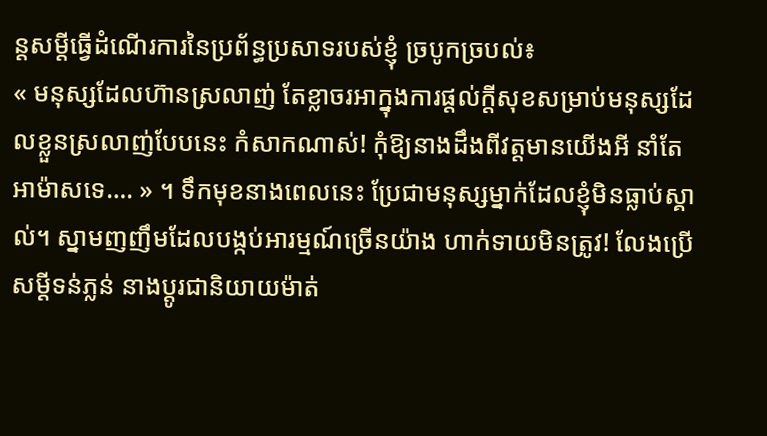ន្តសម្តីធ្វើដំណើរការនៃប្រព័ន្ធប្រសាទរបស់ខ្ញុំ ច្របូកច្របល់៖
« មនុស្សដែលហ៊ានស្រលាញ់ តែខ្លាចរអាក្នុងការផ្តល់ក្តីសុខសម្រាប់មនុស្សដែលខ្លួនស្រលាញ់បែបនេះ កំសាកណាស់! កុំឱ្យនាងដឹងពីវត្តមានយើងអី នាំតែអាម៉ាសទេ…. » ។ ទឹកមុខនាងពេលនេះ ប្រែជាមនុស្សម្នាក់ដែលខ្ញុំមិនធ្លាប់ស្គាល់។ ស្នាមញញឹមដែលបង្កប់អារម្មណ៍ច្រើនយ៉ាង ហាក់ទាយមិនត្រូវ! លែងប្រើសម្តីទន់ភ្លន់ នាងប្តូរជានិយាយម៉ាត់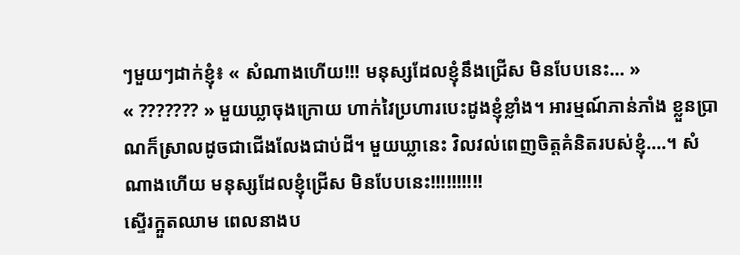ៗមួយៗដាក់ខ្ញុំ៖ « សំណាងហើយ!!! មនុស្សដែលខ្ញុំនឹងជ្រើស មិនបែបនេះ… »
« ??????? » មួយឃ្លាចុងក្រោយ ហាក់វៃប្រហារបេះដូងខ្ញុំខ្លាំង។ អារម្មណ៍ភាន់ភាំង ខ្លួនប្រាណក៏ស្រាលដូចជាជើងលែងជាប់ដី។ មួយឃ្លានេះ វិលវល់ពេញចិត្តគំនិតរបស់ខ្ញុំ….។ សំណាងហើយ មនុស្សដែលខ្ញុំជ្រើស មិនបែបនេះ!!!!!!!!!!
ស្ទើរក្អួតឈាម ពេលនាងប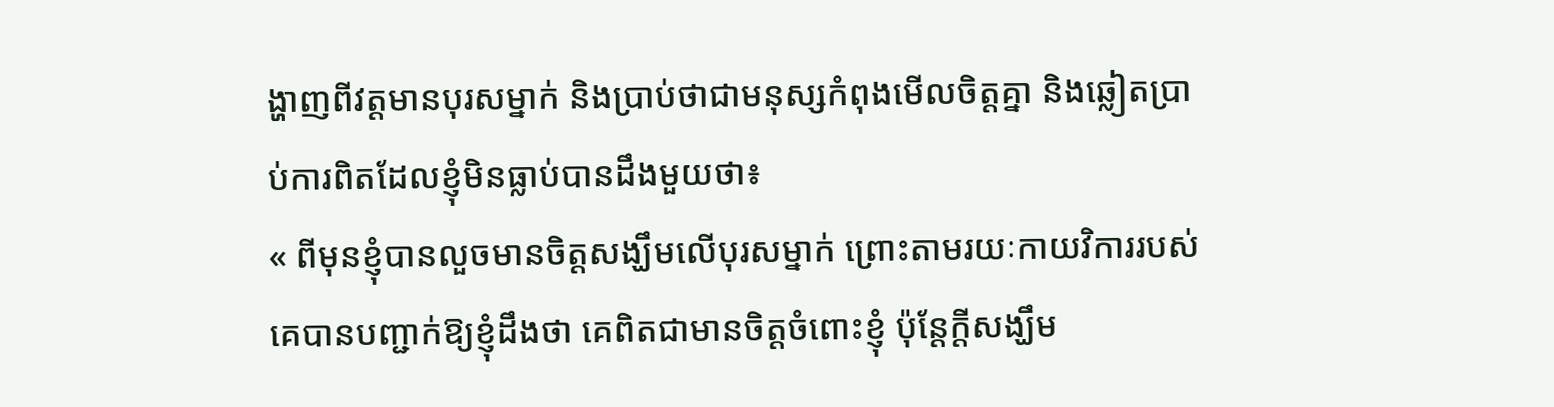ង្ហាញពីវត្តមានបុរសម្នាក់ និងប្រាប់ថាជាមនុស្សកំពុងមើលចិត្តគ្នា និងឆ្លៀតប្រាប់ការពិតដែលខ្ញុំមិនធ្លាប់បានដឹងមួយថា៖
« ពីមុនខ្ញុំបានលួចមានចិត្តសង្ឃឹមលើបុរសម្នាក់ ព្រោះតាមរយៈកាយវិការរបស់គេបានបញ្ជាក់ឱ្យខ្ញុំដឹងថា គេពិតជាមានចិត្តចំពោះខ្ញុំ ប៉ុន្តែក្តីសង្ឃឹម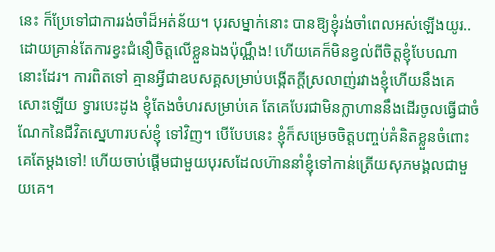នេះ ក៏ប្រែទៅជាការរង់ចាំដ៏អត់ន័យ។ បុរសម្នាក់នោះ បានឱ្យខ្ញុំរង់ចាំពេលអស់ឡើងយូរ..ដោយគ្រាន់តែការខ្វះជំនឿចិត្តលើខ្លួនឯងប៉ុណ្ណឹង! ហើយគេក៏មិនខ្វល់ពីចិត្តខ្ញុំបែបណានោះដែរ។ ការពិតទៅ គ្មានអ្វីជាឧបសគ្គសម្រាប់បង្កើតក្តីស្រលាញ់រវាងខ្ញុំហើយនឹងគេសោះឡើយ ទ្វារបេះដូង ខ្ញុំតែងចំហរសម្រាប់គេ តែគេបែរជាមិនក្លាហាននឹងដើរចូលធ្វើជាចំណែកនៃជីវិតស្នេហារបស់ខ្ញុំ ទៅវិញ។ បើបែបនេះ ខ្ញុំក៏សម្រេចចិត្តបញ្ចប់គំនិតខ្លួនចំពោះគេតែម្តងទៅ! ហើយចាប់ផ្ដើមជាមួយបុរសដែលហ៊ាននាំខ្ញុំទៅកាន់ត្រើយសុភមង្គលជាមួយគេ។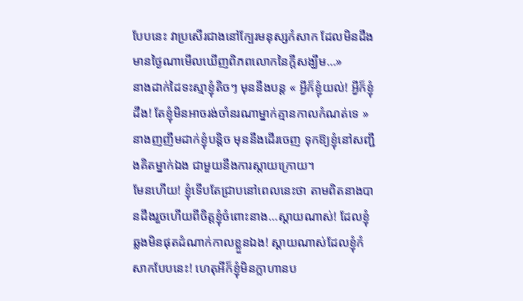បែបនេះ វាប្រសើរជាងនៅក្បែរមនុស្សកំសាក ដែលមិនដឹងមានថ្ងៃណាមើលឃើញពិភពលោកនៃក្តីសង្ឃឹម…»
នាងដាក់ដៃទះស្មាខ្ញុំតិចៗ មុននឹងបន្ត « អ្វីក៏ខ្ញុំយល់! អ្វីក៏ខ្ញុំដឹង! តែខ្ញុំមិនអាចរង់ចាំនរណាម្នាក់គ្មានកាលកំណត់ទេ » នាងញញឹមដាក់ខ្ញុំបន្តិច មុននឹងដើរចេញ ទុកឱ្យខ្ញុំនៅសញ្ជឹងគិតម្នាក់ឯង ជាមួយនឹងការស្តាយក្រោយ។
មែនហើយ! ខ្ញុំទើបតែជ្រាបនៅពេលនេះថា តាមពិតនាងបានដឹងរួចហើយពីចិត្តខ្ញុំចំពោះនាង…ស្តាយណាស់! ដែលខ្ញុំឆ្លងមិនផុតដំណាក់កាលខ្លួនឯង! ស្តាយណាស់ដែលខ្ញុំកំសាកបែបនេះ! ហេតុអីក៏ខ្ញុំមិនក្លាហានប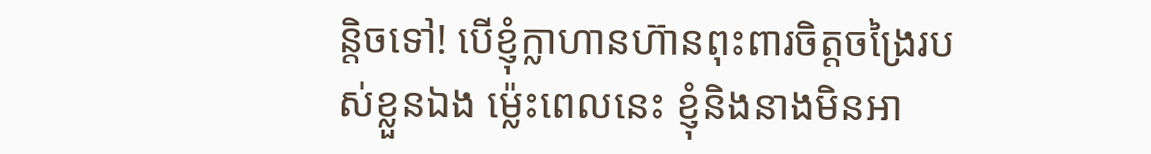ន្តិចទៅ! បើខ្ញុំក្លាហានហ៊ានពុះពារចិត្តចង្រៃរបស់ខ្លួនឯង ម្ល៉េះពេលនេះ ខ្ញុំនិងនាងមិនអា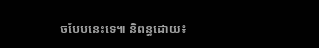ចបែបនេះទេ៕ និពន្ធដោយ៖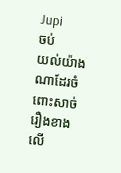Jupi
ចប់
យល់យ៉ាងណាដែរចំពោះសាច់រឿងខាងលើ